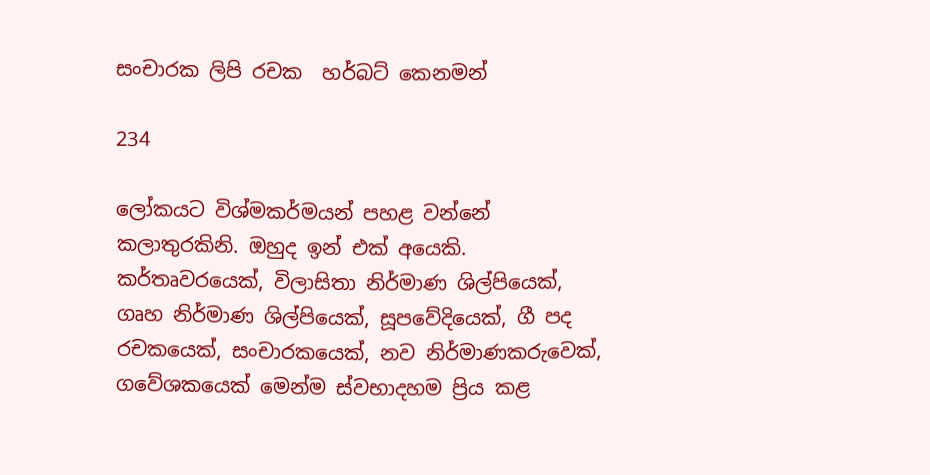සංචාරක ලිපි රචක  හර්බට් කෙනමන්

234

ලෝකයට විශ්මකර්මයන් පහළ වන්නේ කලාතුරකිනි. ඔහුද ඉන් එක් අයෙකි. කර්තෘවරයෙක්, විලාසිතා නිර්මාණ ශිල්පියෙක්, ගෘහ නිර්මාණ ශිල්පියෙක්, සූපවේදියෙක්, ගී පද රචකයෙක්, සංචාරකයෙක්, නව නිර්මාණකරුවෙක්, ගවේශකයෙක් මෙන්ම ස්වභාදහම ප්‍රිය කළ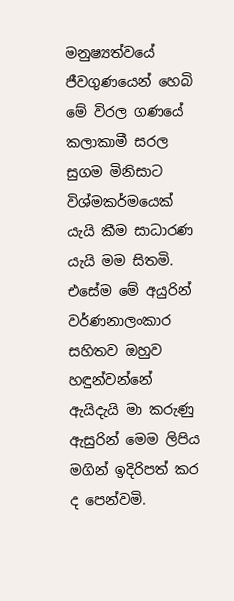මනුෂ්‍යත්වයේ ජීවගුණයෙන් හෙබි මේ විරල ගණයේ කලාකාමී සරල සුගම මිනිසාට විශ්මකර්මයෙක් යැයි කීම සාධාරණ යැයි මම සිතමි. එසේම මේ අයුරින් වර්ණනාලංකාර සහිතව ඔහුව හඳුන්වන්නේ ඇයිදැයි මා කරුණු ඇසුරින් මෙම ලිපිය මගින් ඉදිරිපත් කර ද පෙන්වමි.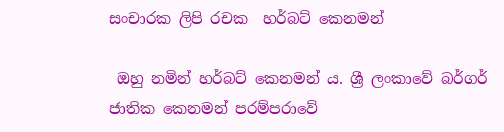සංචාරක ලිපි රචක  හර්බට් කෙනමන්

 ඔහු නමින් හර්බට් කෙනමන් ය. ශ්‍රී ලංකාවේ බර්ගර් ජාතික කෙනමන් පරම්පරාවේ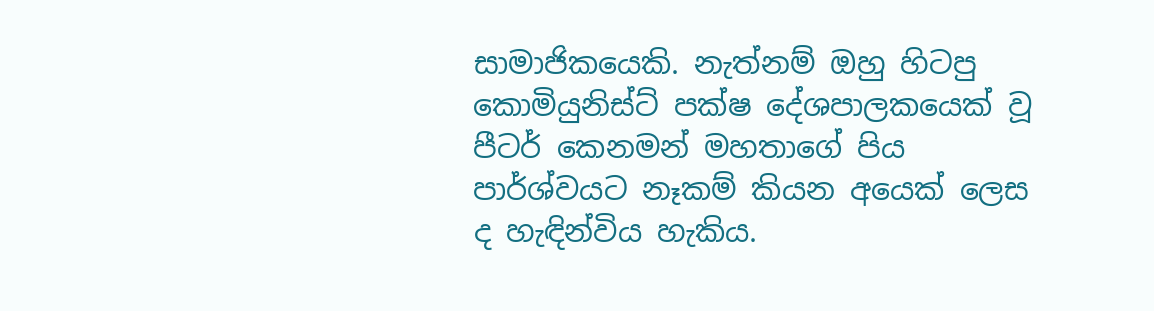සාමාජිකයෙකි. නැත්නම් ඔහු හිටපු කොමියුනිස්ට් පක්ෂ දේශපාලකයෙක් වූ පීටර් කෙනමන් මහතාගේ පිය පාර්ශ්වයට නෑකම් කියන අයෙක් ලෙස ද හැඳින්විය හැකිය.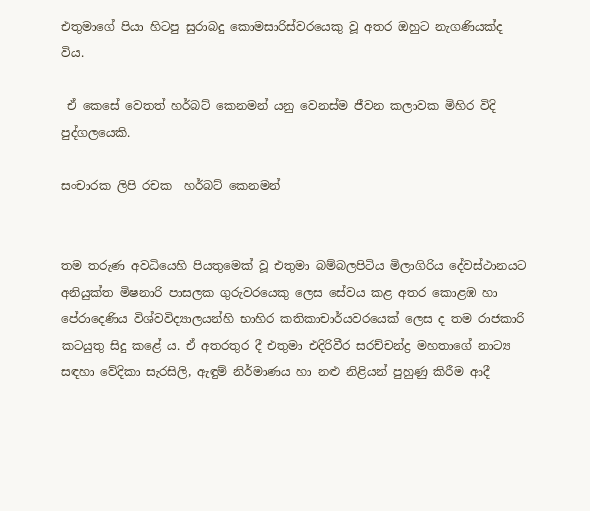එතුමාගේ පියා හිටපු සුරාබදු කොමසාරිස්වරයෙකු වූ අතර ඔහුට නැගණියක්ද විය.

 ඒ කෙසේ වෙතත් හර්බට් කෙනමන් යනු වෙනස්ම ජීවන කලාවක මිහිර විදි පුද්ගලයෙකි.

සංචාරක ලිපි රචක  හර්බට් කෙනමන්


තම තරුණ අවධියෙහි පියතුමෙක් වූ එතුමා බම්බලපිටිය මිලාගිරිය දේවස්ථානයට අනියුක්ත මිෂනාරි පාසලක ගුරුවරයෙකු ලෙස සේවය කළ අතර කොළඹ හා පේරාදෙණිය විශ්වවිද්‍යාලයන්හි භාහිර කතිකාචාර්යවරයෙක් ලෙස ද තම රාජකාරි කටයුතු සිදු කළේ ය. ඒ අතරතුර දී එතුමා එදිරිවීර සරච්චන්ද්‍ර මහතාගේ නාට්‍ය සඳහා වේදිකා සැරසිලි, ඇඳුම් නිර්මාණය හා නළු නිළියන් පුහුණු කිරීම ආදී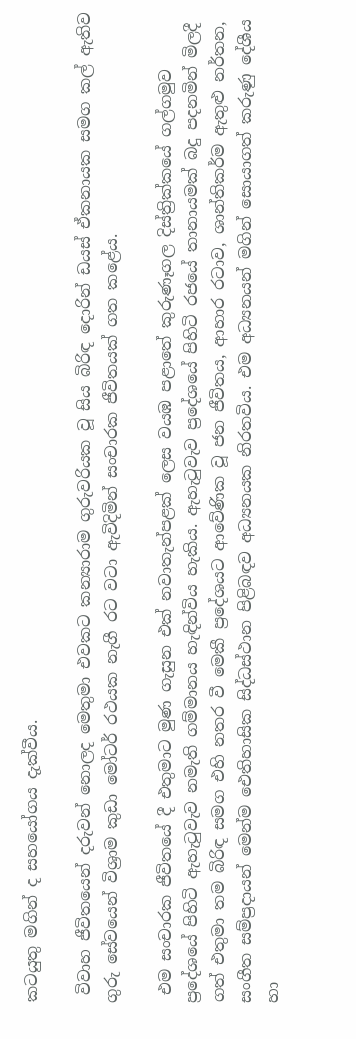කටයුතු මගින් ද සහයෝගය දැක්වීය.

 විවාහ ජීවිතයෙන් දරුවන් නොලද මෙතුමා එවකට කන්‍යාරාම ගුරුවරියක වූ සිය බිරිඳ දොරින් ඩයස් ඒකනායක සමග කල් ඇතිව ගුරු සේවයෙන් විශ්‍රාම කුඩා මෝටර් රථයක නැගී රට වටා ඇවිදිමින් සංචාරක ජීවිතයක් ගත කළේය.

 එම සංචාරක ජීවිතයේ දී එතුමාට මුණ ගැසුන එක් නවාතැන්පළක් ලෙස වයඹ පළාතේ කුරුණෑගල දිස්ත්‍රික්කයේ ගල්ගමුව ප්‍රදේශයේ පිහිටි ඇහැටුවැව නමැති ගම්මානය හැඳින්විය හැකිය. ඇහැටුවැව ප්‍රදේශයේ පිහිටි රජයේ තානායමක් බදු පදනමින් මිලදී ගත් එතුමා තම බිරිඳ සමග එහි නතර වී මෙකී ප්‍රදේශයට ආවේණික වූ ජන ජීවිතය, ආහාර රටාව, ශාන්තිකර්ම ඇතුළු නර්තන, සංගීත සම්ප්‍රදායන් මෙන්ම ඓතිහාසික සිද්ධස්ථාන පිළිබඳව අධ්‍යනයක නිරතවිය. එම අධ්‍යනයන් මගින් සොයාගත් කරුණු දේශීය හා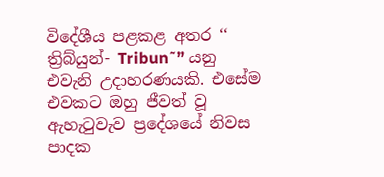විදේශීය පළකළ අතර ‘‘ ත්‍රිබ්යුන්- Tribun˜” යනු එවැනි උදාහරණයකි. එසේම එවකට ඔහු ජීවත් වූ ඇහැටුවැව ප්‍රදේශයේ නිවස පාදක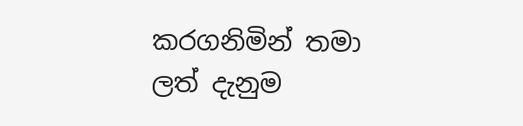කරගනිමින් තමා ලත් දැනුම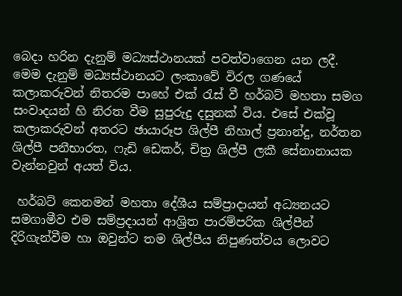බෙදා හරින දැනුම් මධ්‍යස්ථානයක් පවත්වාගෙන යන ලදී. මෙම දැනුම් මධ්‍යස්ථානයට ලංකාවේ විරල ගණයේ කලාකරුවන් නිතරම පාහේ එක් රැස් වී හර්බට් මහතා සමග සංවාදයන් හි නිරත වීම සුපුරුදු දසුනක් විය. එසේ එක්වූ කලාකරුවන් අතරට ඡායාරූප ශිල්පී නිහාල් ප්‍රනාන්දු, නර්තන ශිල්පී පනීභාරත, ෆැඩි ඩෙකර්, චිත්‍ර ශිල්පී ලකී සේනානායක වැන්නවුන් අයත් විය.

 හර්බට් කෙනමන් මහතා දේශීය සම්ප්‍රාදායන් අධ්‍යනයට සමගාමීව එම සම්ප්‍රදායන් ආශ්‍රිත පාරම්පරික ශිල්පීන් දිරිගැන්වීම හා ඔවුන්ට තම ශිල්පීය නිපුණත්වය ලොවට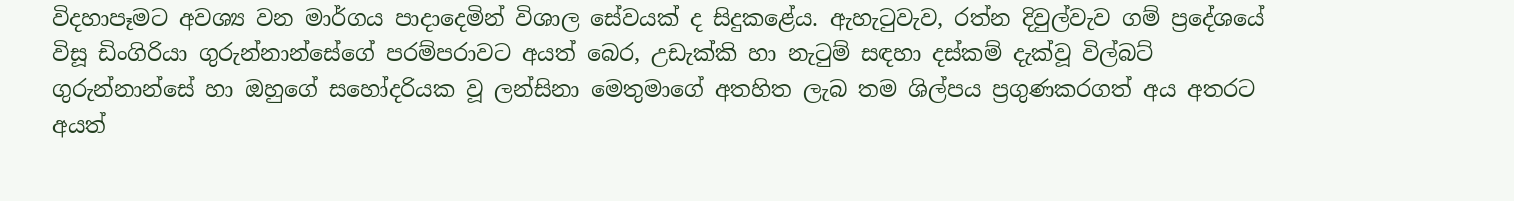විදහාපෑමට අවශ්‍ය වන මාර්ගය පාදාදෙමින් විශාල සේවයක් ද සිදුකළේය. ඇහැටුවැව, රත්න දිවුල්වැව ගම් ප්‍රදේශයේ විසූ ඩිංගිරියා ගුරුන්නාන්සේගේ පරම්පරාවට අයත් බෙර, උඩැක්කි හා නැටුම් සඳහා දස්කම් දැක්වූ විල්බට් ගුරුන්නාන්සේ හා ඔහුගේ සහෝදරියක වූ ලන්සිනා මෙතුමාගේ අතහිත ලැබ තම ශිල්පය ප්‍රගුණකරගත් අය අතරට අයත්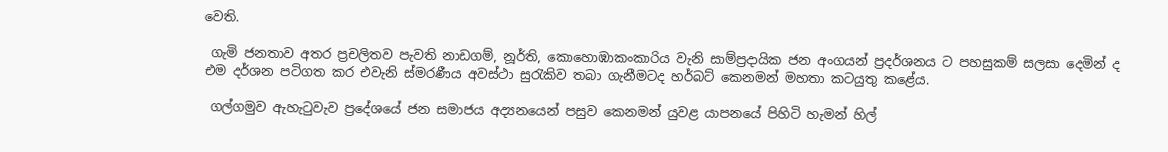වෙති.

 ගැමි ජනතාව අතර ප්‍රචලිතව පැවති නාඩගම්, නූර්ති, කොහොඹාකංකාරිය වැනි සාම්ප්‍රදායික ජන අංගයන් ප්‍රදර්ශනය ට පහසුකම් සලසා දෙමින් ද එම දර්ශන පටිගත කර එවැනි ස්මරණීය අවස්ථා සුරැකිව තබා ගැනීමටද හර්බට් කෙනමන් මහතා කටයුතු කළේය.

 ගල්ගමුව ඇහැටුවැව ප්‍රදේශයේ ජන සමාජය අද්‍යනයෙන් පසුව කෙනමන් යුවළ යාපනයේ පිහිටි හැමන් හිල්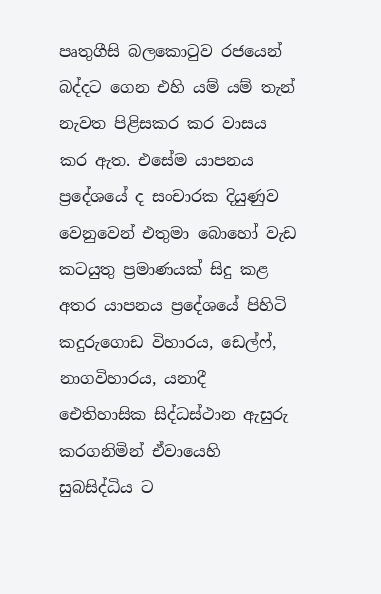පෘතුගීසි බලකොටුව රජයෙන් බද්දට ගෙන එහි යම් යම් තැන් නැවත පිළිසකර කර වාසය කර ඇත. එසේම යාපනය ප්‍රදේශයේ ද සංචාරක දියුණුව වෙනුවෙන් එතුමා බොහෝ වැඩ කටයුතු ප්‍රමාණයක් සිදු කළ අතර යාපනය ප්‍රදේශයේ පිහිටි කදුරුගොඩ විහාරය, ඩෙල්ෆ්, නාගවිහාරය, යනාදී ඓතිහාසික සිද්ධස්ථාන ඇසුරු කරගනිමින් ඒවායෙහි සුබසිද්ධිය ට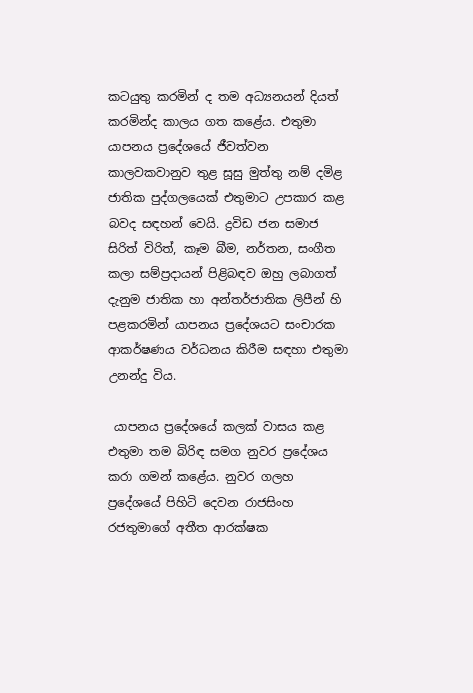කටයුතු කරමින් ද තම අධ්‍යනයන් දියත් කරමින්ද කාලය ගත කළේය. එතුමා යාපනය ප්‍රදේශයේ ජීවත්වන කාලවකවානුව තුළ සූසු මුත්තු නම් දමිළ ජාතික පුද්ගලයෙක් එතුමාට උපකාර කළ බවද සඳහන් වෙයි. ද්‍රවිඩ ජන සමාජ සිරිත් විරිත්, කෑම බීම, නර්තන, සංගීත කලා සම්ප්‍රදායන් පිළිබඳව ඔහු ලබාගත් දැනුම ජාතික හා අන්තර්ජාතික ලිපීන් හි පළකරමින් යාපනය ප්‍රදේශයට සංචාරක ආකර්ෂණය වර්ධනය කිරීම සඳහා එතුමා උනන්දු විය.

 යාපනය ප්‍රදේශයේ කලක් වාසය කළ එතුමා තම බිරිඳ සමග නුවර ප්‍රදේශය කරා ගමන් කළේය. නුවර ගලහ ප්‍රදේශයේ පිහිටි දෙවන රාජසිංහ රජතුමාගේ අතීත ආරක්ෂක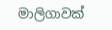මාලිගාවක්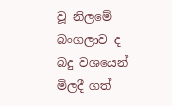වූ නිලමේ බංගලාව ද බදු වශයෙන් මිලදී ගත්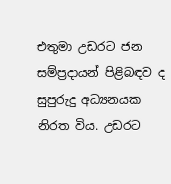එතුමා උඩරට ජන සම්ප්‍රදායන් පිළිබඳව ද සුපුරුදු අධ්‍යනයක නිරත විය. උඩරට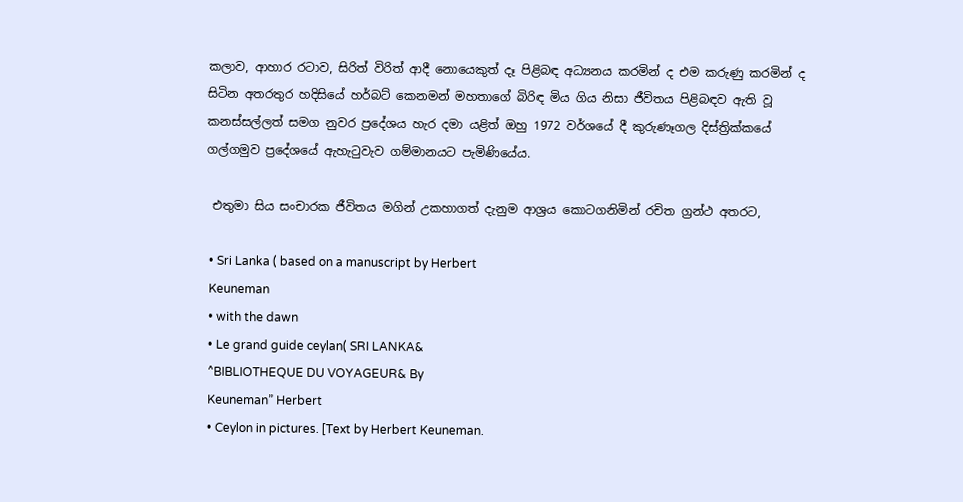කලාව, ආහාර රටාව, සිරිත් විරිත් ආදී නොයෙකුත් දෑ පිළිබඳ අධ්‍යනය කරමින් ද එම කරුණු කරමින් ද සිටින අතරතුර හදිසියේ හර්බට් කෙනමන් මහතාගේ බිරිඳ මිය ගිය නිසා ජීවිතය පිළිබඳව ඇති වූ කනස්සල්ලත් සමග නුවර ප්‍රදේශය හැර දමා යළිත් ඔහු 1972 වර්ශයේ දී කුරුණෑගල දිස්ත්‍රික්කයේ ගල්ගමුව ප්‍රදේශයේ ඇහැටුවැව ගම්මානයට පැමිණියේය.

 එතුමා සිය සංචාරක ජීවිතය මගින් උකහාගත් දැනුම ආශ්‍රය කොටගනිමින් රචිත ග්‍රන්ථ අතරට,

 • Sri Lanka ( based on a manuscript by Herbert
 Keuneman
 • with the dawn
 • Le grand guide ceylan( SRI LANKA&
 ^BIBLIOTHEQUE DU VOYAGEUR& By
 Keuneman” Herbert
 • Ceylon in pictures. [Text by Herbert Keuneman.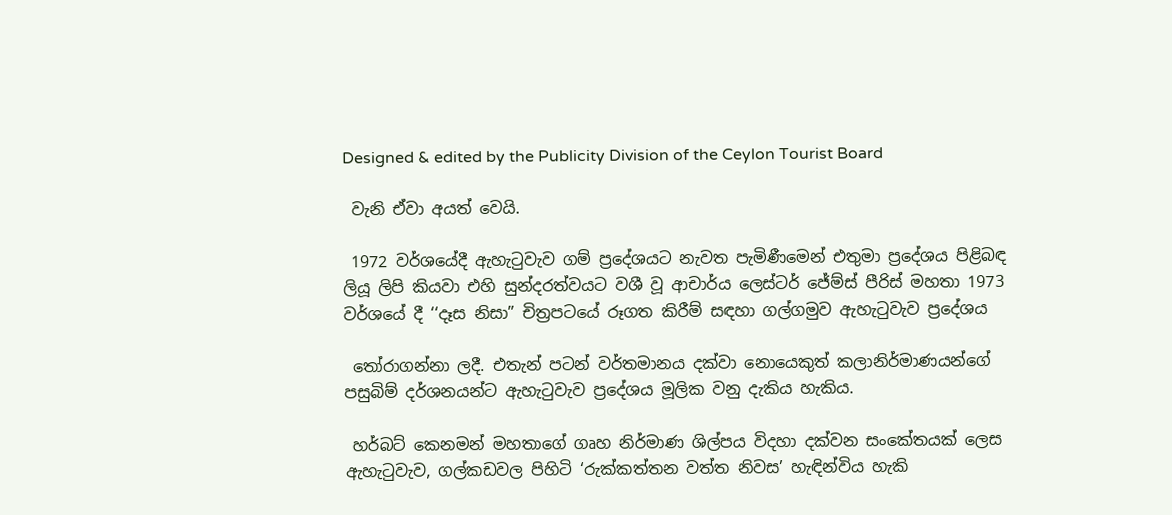Designed & edited by the Publicity Division of the Ceylon Tourist Board

 වැනි ඒවා අයත් වෙයි.

 1972 වර්ශයේදී ඇහැටුවැව ගම් ප්‍රදේශයට නැවත පැමිණීමෙන් එතුමා ප්‍රදේශය පිළිබඳ ලියූ ලිපි කියවා එහි සුන්දරත්වයට වශී වූ ආචාර්ය ලෙස්ටර් ජේම්ස් පීරිස් මහතා 1973 වර්ශයේ දී ‘‘දෑස නිසා” චිත්‍රපටයේ රූගත කිරීම් සඳහා ගල්ගමුව ඇහැටුවැව ප්‍රදේශය

 තෝරාගන්නා ලදී. එතැන් පටන් වර්තමානය දක්වා නොයෙකුත් කලානිර්මාණයන්ගේ පසුබිම් දර්ශනයන්ට ඇහැටුවැව ප්‍රදේශය මූලික වනු දැකිය හැකිය.

 හර්බට් කෙනමන් මහතාගේ ගෘහ නිර්මාණ ශිල්පය විදහා දක්වන සංකේතයක් ලෙස ඇහැටුවැව, ගල්කඩවල පිහිටි ‘රුක්කත්තන වත්ත නිවස’ හැඳින්විය හැකි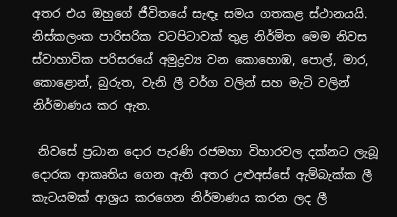අතර එය ඔහුගේ ජීවිතයේ සැඳෑ සමය ගතකළ ස්ථානයයි. නිස්කලංක පාරිසරික වටපිටාවක් තුළ නිර්මිත මෙම නිවස ස්වාහාවික පරිසරයේ අමුද්‍රව්‍ය වන කොහොඹ, පොල්, මාර, කොළොන්, බුරුත, වැනි ලී වර්ග වලින් සහ මැටි වලින් නිර්මාණය කර ඇත.

 නිවසේ ප්‍රධාන දොර පැරණි රජමහා විහාරවල දක්නට ලැබූ දොරක ආකෘතිය ගෙන ඇති අතර උළුඅස්සේ ඇම්බැක්ක ලී කැටයමක් ආශ්‍රය කරගෙන නිර්මාණය කරන ලද ලී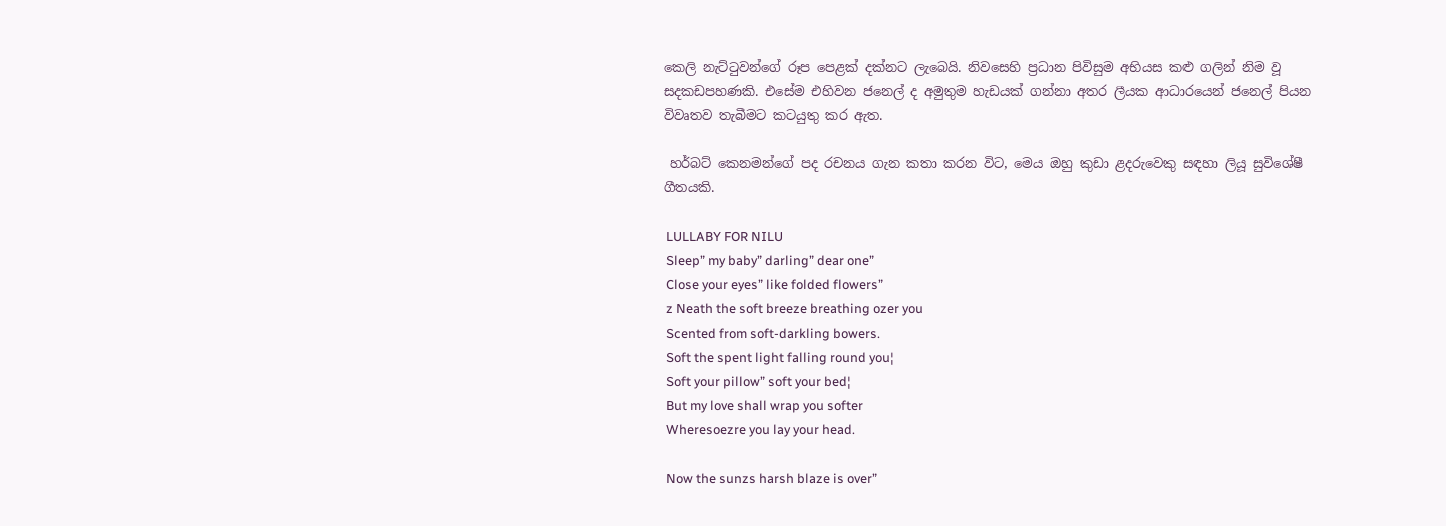කෙලි නැට්ටුවන්ගේ රූප පෙළක් දක්නට ලැබෙයි. නිවසෙහි ප්‍රධාන පිවිසුම අභියස කළු ගලින් නිම වූ සදකඩපහණකි. එසේම එහිවන ජනෙල් ද අමුතුම හැඩයක් ගන්නා අතර ලීයක ආධාරයෙන් ජනෙල් පියන විවෘතව තැබීමට කටයුතු කර ඇත.

 හර්බට් කෙනමන්ගේ පද රචනය ගැන කතා කරන විට, මෙය ඔහු කුඩා ළදරුවෙකු සඳහා ලියූ සුවිශේෂී ගීතයකි.

 LULLABY FOR NILU
 Sleep” my baby” darling” dear one”
 Close your eyes” like folded flowers”
 z Neath the soft breeze breathing ozer you
 Scented from soft-darkling bowers.
 Soft the spent light falling round you¦
 Soft your pillow” soft your bed¦
 But my love shall wrap you softer
 Wheresoezre you lay your head.

 Now the sunzs harsh blaze is over”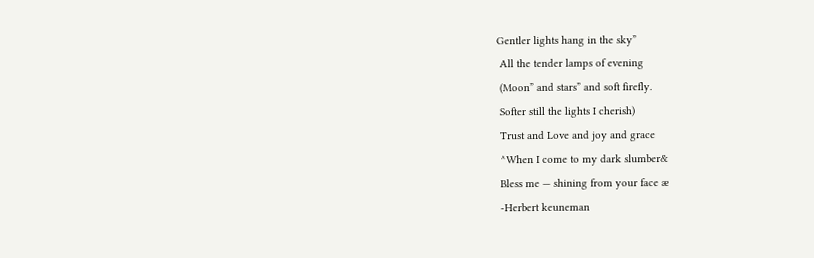Gentler lights hang in the sky”
 All the tender lamps of evening
 (Moon” and stars” and soft firefly.
 Softer still the lights I cherish)
 Trust and Love and joy and grace
 ^When I come to my dark slumber&
 Bless me — shining from your face æ
 -Herbert keuneman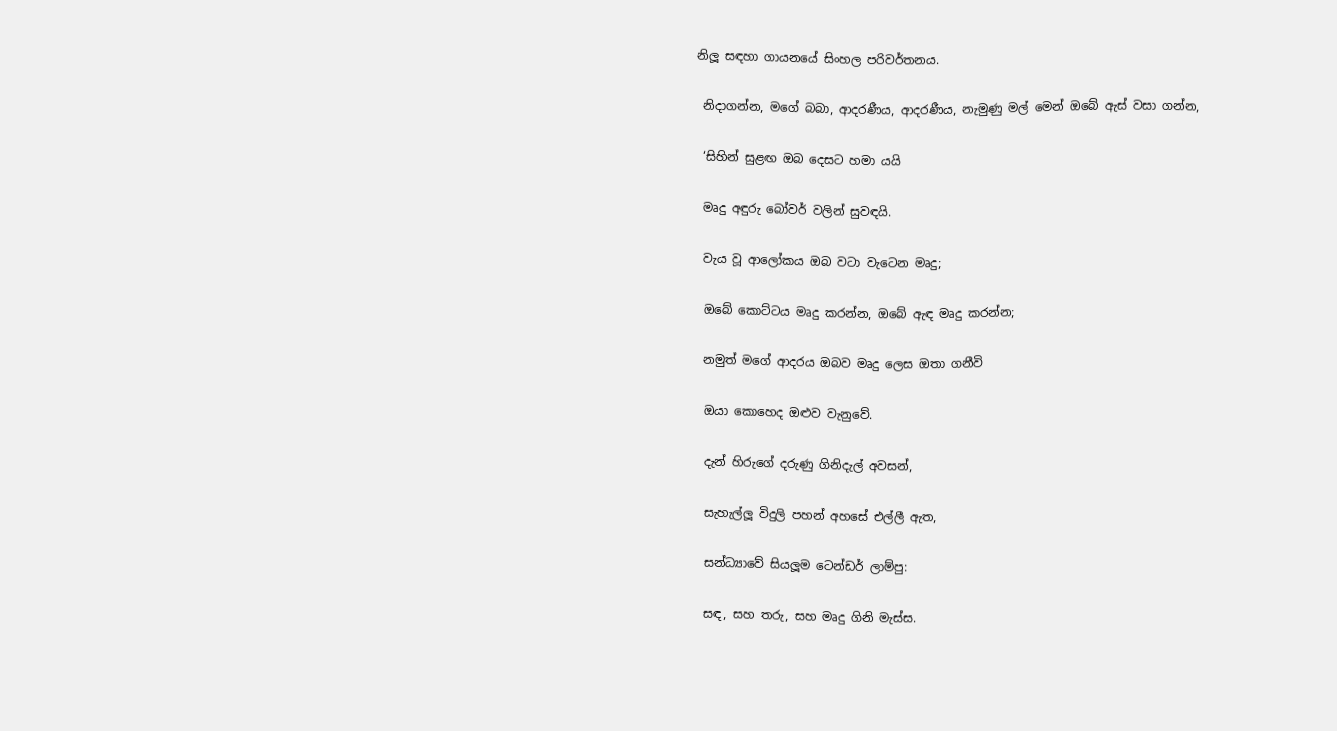නිලූ සඳහා ගායනයේ සිංහල පරිවර්තනය.

 නිදාගන්න, මගේ බබා, ආදරණීය, ආදරණීය, නැමුණු මල් මෙන් ඔබේ ඇස් වසා ගන්න,

 ‘සිහින් සුළඟ ඔබ දෙසට හමා යයි

 මෘදු අඳුරු බෝවර් වලින් සුවඳයි.

 වැය වූ ආලෝකය ඔබ වටා වැටෙන මෘදු;

 ඔබේ කොට්ටය මෘදු කරන්න, ඔබේ ඇඳ මෘදු කරන්න;

 නමුත් මගේ ආදරය ඔබව මෘදු ලෙස ඔතා ගනීවි

 ඔයා කොහෙද ඔළුව වැනුවේ.

 දැන් හිරුගේ දරුණු ගිනිදැල් අවසන්,

 සැහැල්ලූ විදුලි පහන් අහසේ එල්ලී ඇත,

 සන්ධ්‍යාවේ සියලූම ටෙන්ඩර් ලාම්පු:

 සඳ, සහ තරු, සහ මෘදු ගිනි මැස්ස.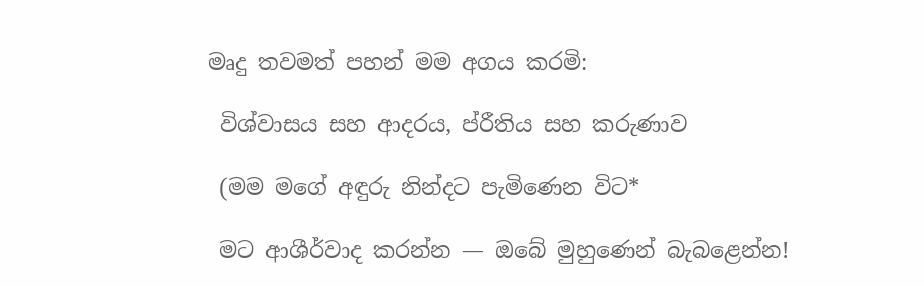මෘදු තවමත් පහන් මම අගය කරමි:

 විශ්වාසය සහ ආදරය, ප්රීතිය සහ කරුණාව

 (මම මගේ අඳුරු නින්දට පැමිණෙන විට*

 මට ආශීර්වාද කරන්න — ඔබේ මුහුණෙන් බැබළෙන්න!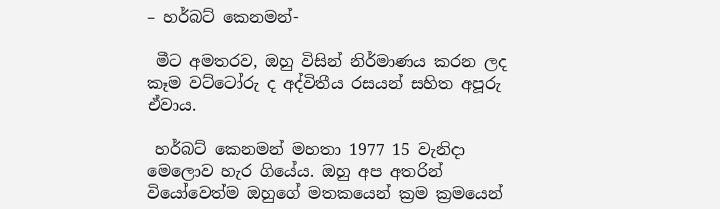– හර්බට් කෙනමන්-

 මීට අමතරව, ඔහු විසින් නිර්මාණය කරන ලද කෑම වට්ටෝරු ද අද්විතීය රසයන් සහිත අපූරු ඒවාය.

 හර්බට් කෙනමන් මහතා 1977 15 වැනිදා මෙලොව හැර ගියේය. ඔහු අප අතරින් වියෝවෙත්ම ඔහුගේ මතකයෙන් ක්‍රම ක්‍රමයෙන්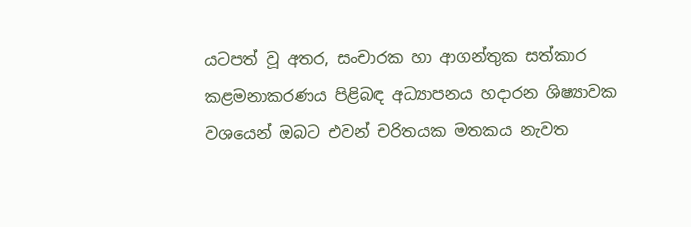යටපත් වූ අතර, සංචාරක හා ආගන්තුක සත්කාර කළමනාකරණය පිළිබඳ අධ්‍යාපනය හදාරන ශිෂ්‍යාවක වශයෙන් ඔබට එවන් චරිතයක මතකය නැවත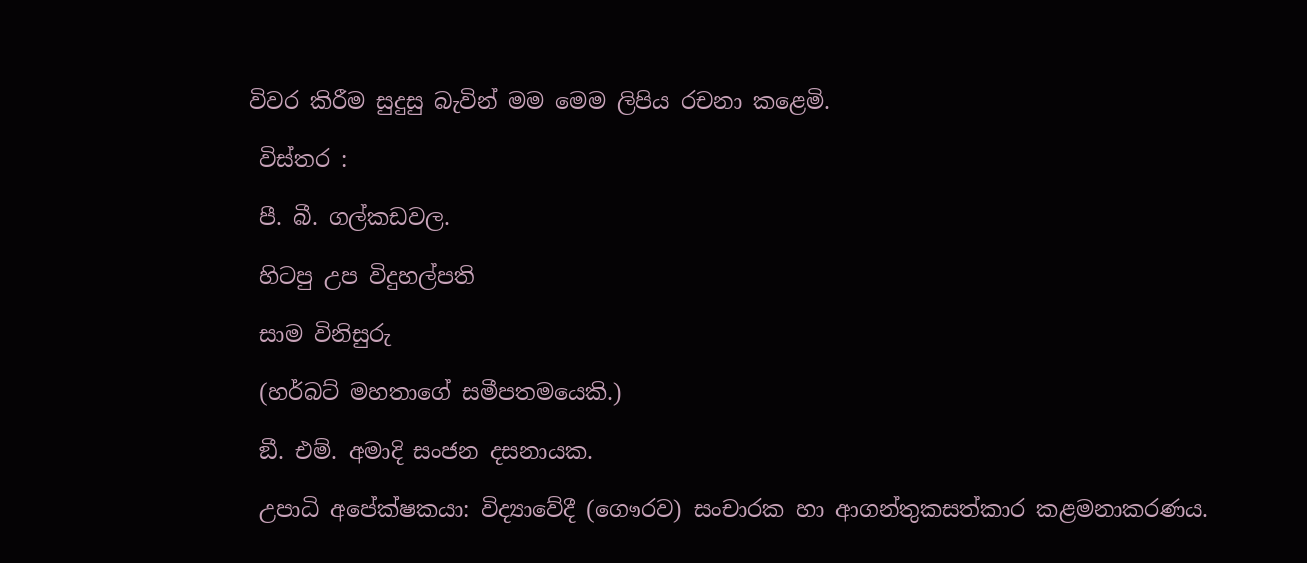විවර කිරීම සුදුසු බැවින් මම මෙම ලිපිය රචනා කළෙමි.

 විස්තර :

 පී. බී. ගල්කඩවල.

 හිටපු උප විදුහල්පති

 සාම විනිසුරු

 (හර්බට් මහතාගේ සමීපතමයෙකි.)

 ඞී. එම්. අමාදි සංජන දසනායක.

 උපාධි අපේක්ෂකයා: විද්‍යාවේදී (ගෞරව) සංචාරක හා ආගන්තුකසත්කාර කළමනාකරණය.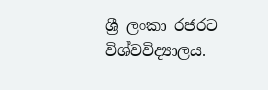ශ්‍රී ලංකා රජරට විශ්වවිද්‍යාලය.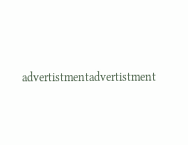advertistmentadvertistment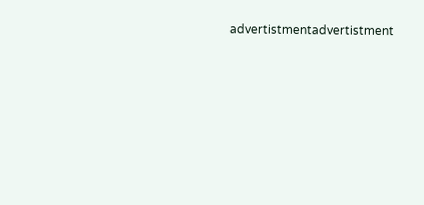advertistmentadvertistment